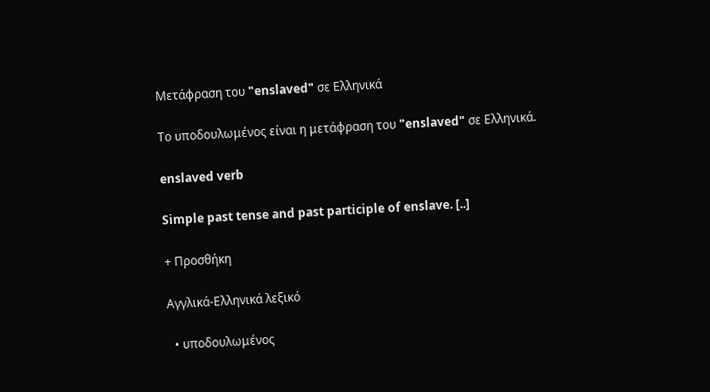Μετάφραση του "enslaved" σε Ελληνικά

Το υποδουλωμένος είναι η μετάφραση του "enslaved" σε Ελληνικά.

enslaved verb

Simple past tense and past participle of enslave. [..]

+ Προσθήκη

Αγγλικά-Ελληνικά λεξικό

  • υποδουλωμένος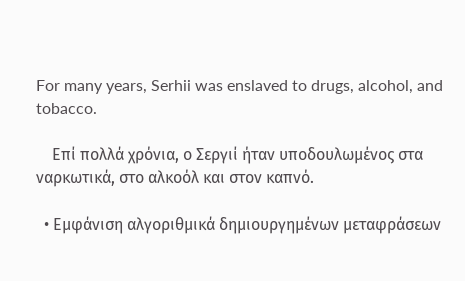For many years, Serhii was enslaved to drugs, alcohol, and tobacco.

    Επί πολλά χρόνια, ο Σεργιί ήταν υποδουλωμένος στα ναρκωτικά, στο αλκοόλ και στον καπνό.

  • Εμφάνιση αλγοριθμικά δημιουργημένων μεταφράσεων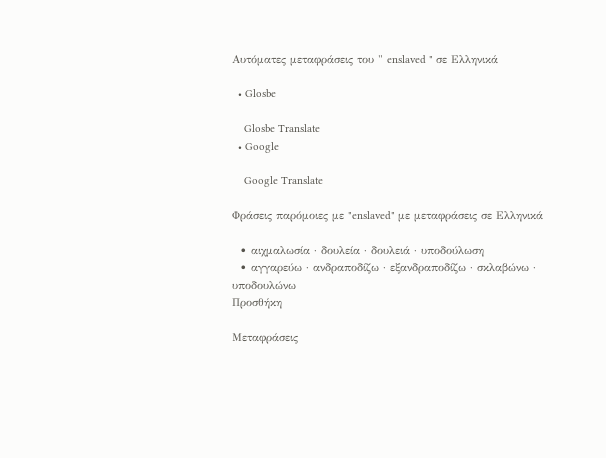Αυτόματες μεταφράσεις του " enslaved " σε Ελληνικά

  • Glosbe

    Glosbe Translate
  • Google

    Google Translate

Φράσεις παρόμοιες με "enslaved" με μεταφράσεις σε Ελληνικά

  • αιχμαλωσία · δουλεία · δουλειά · υποδούλωση
  • αγγαρεύω · ανδραποδίζω · εξανδραποδίζω · σκλαβώνω · υποδουλώνω
Προσθήκη

Μεταφράσεις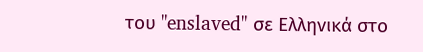του "enslaved" σε Ελληνικά στο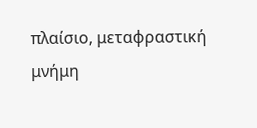πλαίσιο, μεταφραστική μνήμη